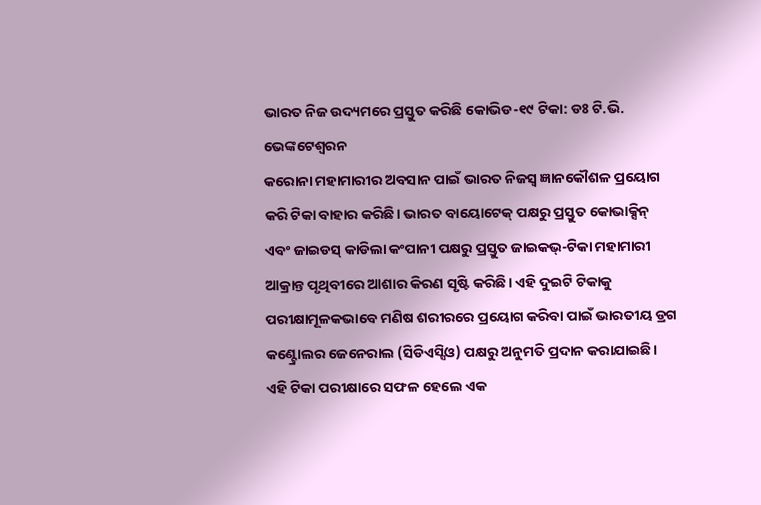ଭାରତ ନିଜ ଉଦ୍ୟମରେ ପ୍ରସ୍ତୁତ କରିଛି କୋଭିଡ-୧୯ ଟିକା: ଡଃ ଟି.ଭି. ଭେଙ୍କଟେଶ୍ୱରନ
କରୋନା ମହାମାରୀର ଅବସାନ ପାଇଁ ଭାରତ ନିଜସ୍ୱ ଜ୍ଞାନକୌଶଳ ପ୍ରୟୋଗ କରି ଟିକା ବାହାର କରିଛି। ଭାରତ ବାୟୋଟେକ୍ ପକ୍ଷରୁ ପ୍ରସ୍ତୁତ କୋଭାକ୍ସିନ୍ ଏବଂ ଜାଇଡସ୍ କାଡିଲା କଂପାନୀ ପକ୍ଷରୁ ପ୍ରସ୍ତୁତ ଜାଇକଭ୍-ଟିକା ମହାମାରୀ ଆକ୍ରାନ୍ତ ପୃଥିବୀରେ ଆଶାର କିରଣ ସୃଷ୍ଟି କରିଛି। ଏହି ଦୁଇଟି ଟିକାକୁ ପରୀକ୍ଷାମୂଳକଭାବେ ମଣିଷ ଶରୀରରେ ପ୍ରୟୋଗ କରିବା ପାଇଁ ଭାରତୀୟ ଡ୍ରଗ କଣ୍ଟ୍ରୋଲର ଜେନେରାଲ (ସିଡିଏସ୍ସିଓ) ପକ୍ଷରୁ ଅନୁମତି ପ୍ରଦାନ କରାଯାଇଛି। ଏହି ଟିକା ପରୀକ୍ଷାରେ ସଫଳ ହେଲେ ଏକ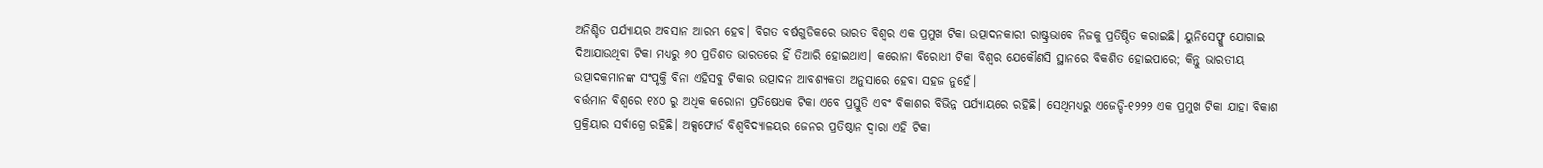ଅନିଶ୍ଚିତ ପର୍ଯ୍ୟାୟର ଅବସାନ ଆରମ୍ଭ ହେବ। ବିଗତ ବର୍ଷଗୁଡିକରେ ଭାରତ ବିଶ୍ୱର ଏକ ପ୍ରମୁଖ ଟିକା ଉତ୍ପାଦନକାରୀ ରାଷ୍ଟ୍ରଭାବେ ନିଜକୁ ପ୍ରତିଷ୍ଠିତ କରାଇଛି। ୟୁନିସେଫ୍କୁ ଯୋଗାଇ ଦିଆଯାଉଥିବା ଟିକା ମଧ୍ୟରୁ ୬୦ ପ୍ରତିଶତ ଭାରତରେ ହିଁ ତିଆରି ହୋଇଥାଏ। କରୋନା ବିରୋଧୀ ଟିକା ବିଶ୍ୱର ଯେକୌଣସି ସ୍ଥାନରେ ବିକଶିତ ହୋଇପାରେ; କିନ୍ତୁ ଭାରତୀୟ ଉତ୍ପାଦକମାନଙ୍କ ସଂପୃକ୍ତି ବିନା ଏହିସବୁ ଟିକାର ଉତ୍ପାଦନ ଆବଶ୍ୟକତା ଅନୁସାରେ ହେବା ସହଜ ନୁହେଁ।
ବର୍ତ୍ତମାନ ବିଶ୍ୱରେ ୧୪୦ ରୁ ଅଧିକ କରୋନା ପ୍ରତିଷେଧକ ଟିକା ଏବେ ପ୍ରସ୍ତୁତି ଏବଂ ବିକାଶର ବିଭିନ୍ନ ପର୍ଯ୍ୟାୟରେ ରହିଛି। ସେଥିମଧ୍ୟରୁ ଏଜେଡ୍ଡି-୧୨୨୨ ଏକ ପ୍ରମୁଖ ଟିକା ଯାହା ବିକାଶ ପ୍ରକ୍ରିୟାର ସର୍ବାଗ୍ରେ ରହିଛି। ଅକ୍ସଫୋର୍ଡ ବିଶ୍ୱବିଦ୍ୟାଳୟର ଜେନର ପ୍ରତିଷ୍ଠାନ ଦ୍ୱାରା ଏହି ଟିକା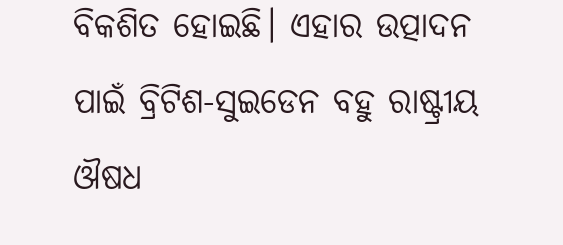ବିକଶିତ ହୋଇଛି। ଏହାର ଉତ୍ପାଦନ ପାଇଁ ବ୍ରିଟିଶ-ସୁଇଡେନ ବହୁ ରାଷ୍ଟ୍ରୀୟ ଔଷଧ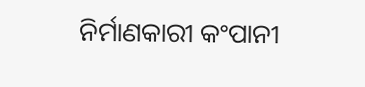ନିର୍ମାଣକାରୀ କଂପାନୀ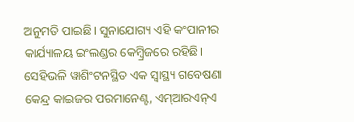ଅନୁମତି ପାଇଛି। ସୁନାଯୋଗ୍ୟ ଏହି କଂପାନୀର କାର୍ଯ୍ୟାଳୟ ଇଂଲଣ୍ଡର କେମ୍ବ୍ରିଜରେ ରହିଛି। ସେହିଭଳି ୱାଶିଂଟନସ୍ଥିତ ଏକ ସ୍ୱାସ୍ଥ୍ୟ ଗବେଷଣା କେନ୍ଦ୍ର କାଇଜର ପରମାନେଣ୍ଟ, ଏମ୍ଆରଏନ୍ଏ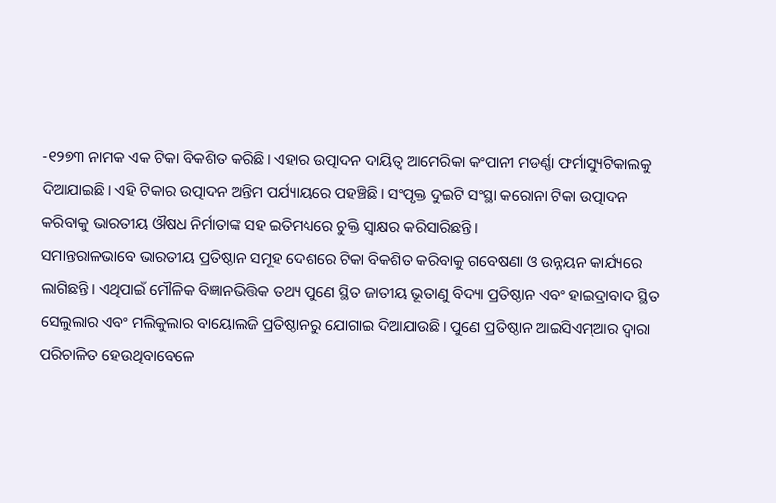-୧୨୭୩ ନାମକ ଏକ ଟିକା ବିକଶିତ କରିଛି। ଏହାର ଉତ୍ପାଦନ ଦାୟିତ୍ୱ ଆମେରିକା କଂପାନୀ ମଡର୍ଣ୍ଣା ଫର୍ମାସ୍ୟୁଟିକାଲକୁ ଦିଆଯାଇଛି। ଏହି ଟିକାର ଉତ୍ପାଦନ ଅନ୍ତିମ ପର୍ଯ୍ୟାୟରେ ପହଞ୍ଚିଛି। ସଂପୃକ୍ତ ଦୁଇଟି ସଂସ୍ଥା କରୋନା ଟିକା ଉତ୍ପାଦନ କରିବାକୁ ଭାରତୀୟ ଔଷଧ ନିର୍ମାତାଙ୍କ ସହ ଇତିମଧ୍ୟରେ ଚୁକ୍ତି ସ୍ୱାକ୍ଷର କରିସାରିଛନ୍ତି।
ସମାନ୍ତରାଳଭାବେ ଭାରତୀୟ ପ୍ରତିଷ୍ଠାନ ସମୂହ ଦେଶରେ ଟିକା ବିକଶିତ କରିବାକୁ ଗବେଷଣା ଓ ଉନ୍ନୟନ କାର୍ଯ୍ୟରେ ଲାଗିଛନ୍ତି। ଏଥିପାଇଁ ମୌଳିକ ବିଜ୍ଞାନଭିତ୍ତିକ ତଥ୍ୟ ପୁଣେ ସ୍ଥିତ ଜାତୀୟ ଭୂତାଣୁ ବିଦ୍ୟା ପ୍ରତିଷ୍ଠାନ ଏବଂ ହାଇଦ୍ରାବାଦ ସ୍ଥିତ ସେଲୁଲାର ଏବଂ ମଲିକୁଲାର ବାୟୋଲଜି ପ୍ରତିଷ୍ଠାନରୁ ଯୋଗାଇ ଦିଆଯାଉଛି। ପୁଣେ ପ୍ରତିଷ୍ଠାନ ଆଇସିଏମ୍ଆର ଦ୍ୱାରା ପରିଚାଳିତ ହେଉଥିବାବେଳେ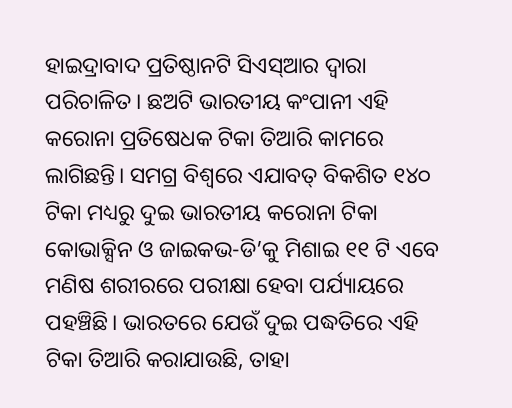ହାଇଦ୍ରାବାଦ ପ୍ରତିଷ୍ଠାନଟି ସିଏସ୍ଆର ଦ୍ୱାରା ପରିଚାଳିତ। ଛଅଟି ଭାରତୀୟ କଂପାନୀ ଏହି କରୋନା ପ୍ରତିଷେଧକ ଟିକା ତିଆରି କାମରେ ଲାଗିଛନ୍ତି। ସମଗ୍ର ବିଶ୍ୱରେ ଏଯାବତ୍ ବିକଶିତ ୧୪୦ ଟିକା ମଧ୍ୟରୁ ଦୁଇ ଭାରତୀୟ କରୋନା ଟିକା କୋଭାକ୍ସିନ ଓ ଜାଇକଭ-ଡି’କୁ ମିଶାଇ ୧୧ ଟି ଏବେ ମଣିଷ ଶରୀରରେ ପରୀକ୍ଷା ହେବା ପର୍ଯ୍ୟାୟରେ ପହଞ୍ଚିଛି। ଭାରତରେ ଯେଉଁ ଦୁଇ ପଦ୍ଧତିରେ ଏହି ଟିକା ତିଆରି କରାଯାଉଛି, ତାହା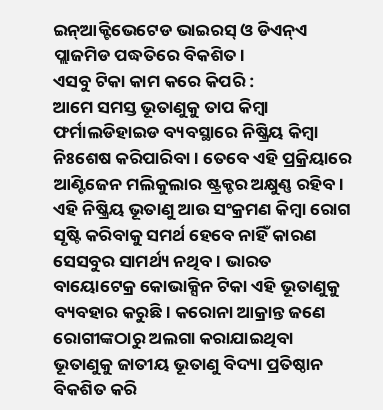ଇନ୍ଆକ୍ଟିଭେଟେଡ ଭାଇରସ୍ ଓ ଡିଏନ୍ଏ ପ୍ଲାଜମିଡ ପଦ୍ଧତିରେ ବିକଶିତ।
ଏସବୁ ଟିକା କାମ କରେ କିପରି :
ଆମେ ସମସ୍ତ ଭୂତାଣୁକୁ ତାପ କିମ୍ବା ଫର୍ମାଲଡିହାଇଡ ବ୍ୟବସ୍ଥାରେ ନିଷ୍କ୍ରିୟ କିମ୍ବା ନିଃଶେଷ କରିପାରିବା। ତେବେ ଏହି ପ୍ରକ୍ରିୟାରେ ଆଣ୍ଟିଜେନ ମଲିକୁଲାର ଷ୍ଟ୍ରକ୍ଚର ଅକ୍ଷୁଣ୍ଣ ରହିବ। ଏହି ନିଷ୍କ୍ରିୟ ଭୂତାଣୁ ଆଉ ସଂକ୍ରମଣ କିମ୍ବା ରୋଗ ସୃଷ୍ଟି କରିବାକୁ ସମର୍ଥ ହେବେ ନାହିଁ କାରଣ ସେସବୁର ସାମର୍ଥ୍ୟ ନଥିବ। ଭାରତ ବାୟୋଟେକ୍ର କୋଭାକ୍ସିନ ଟିକା ଏହି ଭୂତାଣୁକୁ ବ୍ୟବହାର କରୁଛି। କରୋନା ଆକ୍ରାନ୍ତ ଜଣେ ରୋଗୀଙ୍କଠାରୁ ଅଲଗା କରାଯାଇଥିବା ଭୂତାଣୁକୁ ଜାତୀୟ ଭୂତାଣୁ ବିଦ୍ୟା ପ୍ରତିଷ୍ଠାନ ବିକଶିତ କରି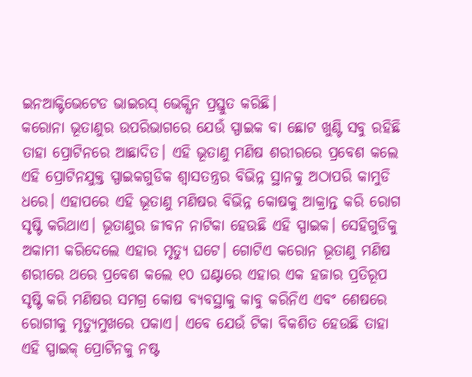ଇନଆକ୍ଟିଭେଟେଡ ଭାଇରସ୍ ଭେକ୍ସିନ ପ୍ରସ୍ତୁତ କରିଛି।
କରୋନା ଭୂତାଣୁର ଉପରିଭାଗରେ ଯେଉଁ ସ୍ପାଇକ ବା ଛୋଟ ଖୁଣ୍ଟି ସବୁ ରହିଛି ତାହା ପ୍ରୋଟିନରେ ଆଛାଦିତ। ଏହି ଭୂତାଣୁ ମଣିଷ ଶରୀରରେ ପ୍ରବେଶ କଲେ ଏହି ପ୍ରୋଟିନଯୁକ୍ତ ସ୍ପାଇକଗୁଡିକ ଶ୍ୱାସତନ୍ତ୍ରର ବିଭିନ୍ନ ସ୍ଥାନକୁ ଅଠାପରି କାମୁଡି ଧରେ। ଏହାପରେ ଏହି ଭୂତାଣୁ ମଣିଷର ବିଭିନ୍ନ କୋଷକୁ ଆକ୍ରାନ୍ତ କରି ରୋଗ ସୃଷ୍ଟି କରିଥାଏ। ଭୂତାଣୁର ଜୀବନ ନାଟିକା ହେଉଛି ଏହି ସ୍ପାଇକ। ସେହିଗୁଡିକୁ ଅକାମୀ କରିଦେଲେ ଏହାର ମୃତ୍ୟୁ ଘଟେ। ଗୋଟିଏ କରୋନ ଭୂତାଣୁ ମଣିଷ ଶରୀରେ ଥରେ ପ୍ରବେଶ କଲେ ୧୦ ଘଣ୍ଟାରେ ଏହାର ଏକ ହଜାର ପ୍ରତିରୂପ ସୃଷ୍ଟି କରି ମଣିଷର ସମଗ୍ର କୋଷ ବ୍ୟବସ୍ଥାକୁ କାବୁ କରିନିଏ ଏବଂ ଶେଷରେ ରୋଗୀକୁ ମୃତ୍ୟୁମୁଖରେ ପକାଏ। ଏବେ ଯେଉଁ ଟିକା ବିକଶିତ ହେଉଛି ତାହା ଏହି ସ୍ପାଇକ୍ ପ୍ରୋଟିନକୁ ନଷ୍ଟ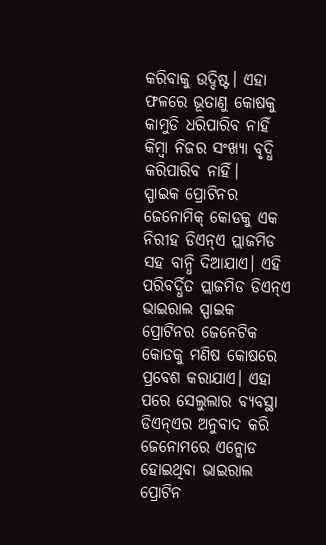କରିବାକୁ ଉଦ୍ଦିଷ୍ଟ। ଏହା ଫଳରେ ଭୂତାଣୁ କୋଷକୁ କାମୁଡି ଧରିପାରିବ ନାହିଁ କିମ୍ବା ନିଜର ସଂଖ୍ୟା ବୃଦ୍ଧି କରିପାରିବ ନାହିଁ।
ସ୍ପାଇକ ପ୍ରୋଟିନର ଜେନୋମିକ୍ କୋଡକୁ ଏକ ନିରୀହ ଡିଏନ୍ଏ ପ୍ଲାଜମିଡ ସହ ବାନ୍ଧି ଦିଆଯାଏ। ଏହି ପରିବର୍ଦ୍ଧିତ ପ୍ଲାଜମିଡ ଡିଏନ୍ଏ ଭାଇରାଲ ସ୍ପାଇକ ପ୍ରୋଟିନର ଜେନେଟିକ କୋଡକୁ ମଣିଷ କୋଷରେ ପ୍ରବେଶ କରାଯାଏ। ଏହା ପରେ ସେଲୁଲାର ବ୍ୟବସ୍ଥା ଡିଏନ୍ଏର ଅନୁବାଦ କରି ଜେନୋମରେ ଏନ୍କୋଡ ହୋଇଥିବା ଭାଇରାଲ ପ୍ରୋଟିନ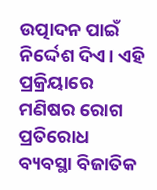ଉତ୍ପାଦନ ପାଇଁ ନିର୍ଦ୍ଦେଶ ଦିଏ। ଏହି ପ୍ରକ୍ରିୟାରେ ମଣିଷର ରୋଗ ପ୍ରତିରୋଧ ବ୍ୟବସ୍ଥା ବିଜାତିକ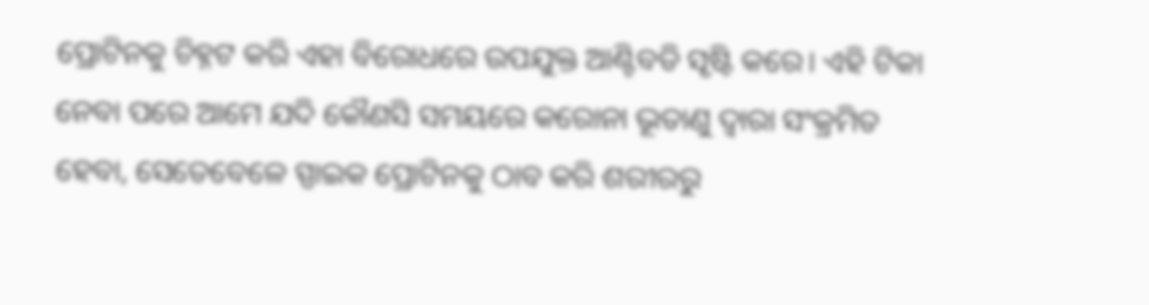ପ୍ରୋଟିନକୁ ଚିହ୍ନଟ କରି ଏହା ବିରୋଧରେ ଉପଯୁକ୍ତ ଆଣ୍ଟିବଡି ସୃଷ୍ଟି କରେ। ଏହି ଟିକା ନେବା ପରେ ଆମେ ଯଦି କୌଣସି ସମୟରେ କରୋନା ଭୂତାଣୁ ଦ୍ୱାରା ସଂକ୍ରମିତ ହେବା, ସେତେବେଳେ ସ୍ପାଇକ ପ୍ରୋଟିନକୁ ଠାବ କରି ଶରୀରରୁ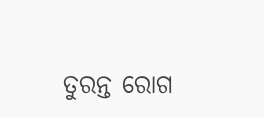ତୁରନ୍ତ ରୋଗ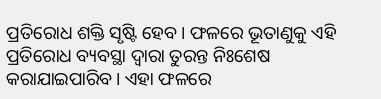ପ୍ରତିରୋଧ ଶକ୍ତି ସୃଷ୍ଟି ହେବ। ଫଳରେ ଭୂତାଣୁକୁ ଏହି ପ୍ରତିରୋଧ ବ୍ୟବସ୍ଥା ଦ୍ୱାରା ତୁରନ୍ତ ନିଃଶେଷ କରାଯାଇପାରିବ। ଏହା ଫଳରେ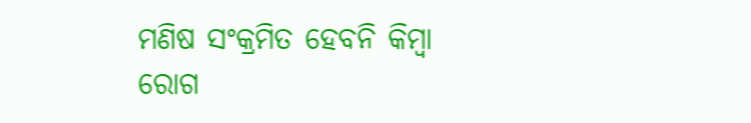ମଣିଷ ସଂକ୍ରମିତ ହେବନି କିମ୍ବା ରୋଗ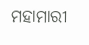ମହାମାରୀ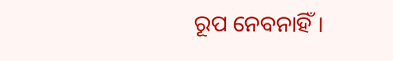ରୂପ ନେବନାହିଁ।